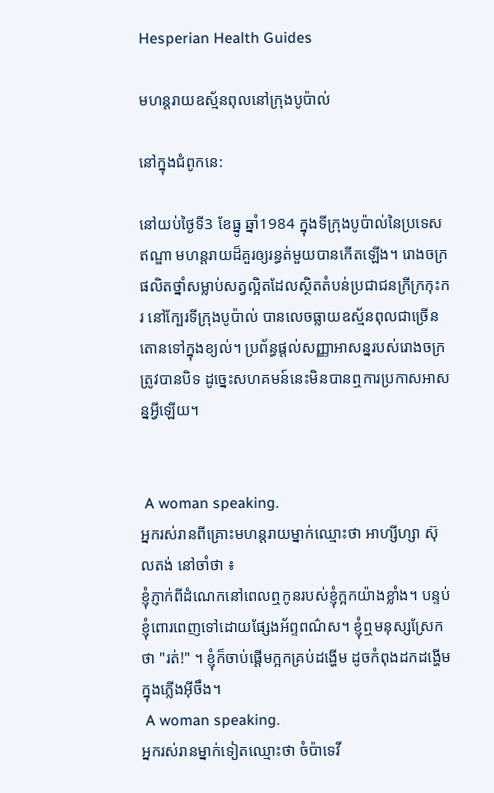Hesperian Health Guides

មហន្តរាយឧស្ម័នពុលនៅក្រុងបូប៉ាល់

នៅក្នុងជំពូកនេ:

នៅយប់ថ្ងៃទី3 ខែធ្នូ ឆ្នាំ1984 ក្នុងទីក្រុងបូប៉ាល់នៃប្រទេសឥណ្ឌា មហន្តរាយដ៏គួរឲ្យរន្ធត់មួយបានកើតឡើង។ រោងចក្រផលិតថ្នាំសម្លាប់សត្វល្អិតដែលស្ថិតតំបន់ប្រជាជនក្រីក្រកុះករ នៅក្បែរទីក្រុងបូប៉ាល់ បានលេចធ្លាយឧស្ម័នពុលជាច្រើនតោនទៅក្នុងខ្យល់។ ប្រព័ន្ធផ្តល់សញ្ញាអាសន្នរបស់រោងចក្រត្រូវបានបិទ ដូច្នេះសហគមន៍នេះមិនបានឮការប្រកាសអាសន្នអ្វីឡើយ។


 A woman speaking.
អ្នករស់រានពីគ្រោះមហន្តរាយម្នាក់ឈ្មោះថា អាហ្សីហ្សា ស៊ុលតង់ នៅចាំថា ៖
ខ្ញុំភ្ញាក់ពីដំណេកនៅពេលឮកូនរបស់ខ្ញុំក្អកយ៉ាងខ្លាំង។ បន្ទប់ខ្ញុំពោរពេញទៅដោយផ្សែងអ័ព្ទពណ៌ស។ ខ្ញុំឮមនុស្សស្រែកថា "រត់!" ។ ខ្ញុំក៏ចាប់ផ្តើមក្អកគ្រប់ដង្ហើម ដូចកំពុងដកដង្ហើមក្នុងភ្លើងអ៊ីចឹង។
 A woman speaking.
អ្នករស់រានម្នាក់ទៀតឈ្មោះថា ចំប៉ាទេវី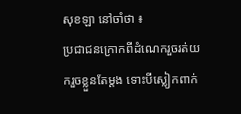សុខឡា នៅចាំថា ៖
ប្រជាជនក្រោកពីដំណេករួចរត់យករួចខ្លួនតែម្តង ទោះបីស្លៀកពាក់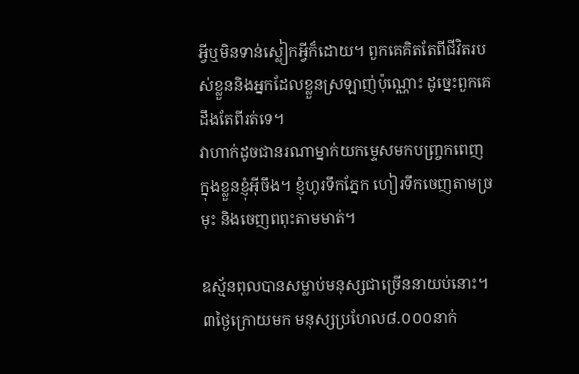អ្វីឬមិនទាន់ស្លៀកអ្វីក៏ដោយ។ ពួកគេគិតតែពីជីវិតរបស់ខ្លួននិងអ្នកដែលខ្លួនស្រឡាញ់ប៉ុណ្ណោះ ដូច្នេះពួកគេដឹងតែពីរត់ទេ។
វាហាក់ដូចជានរណាម្នាក់យកម្ទេសមកបញ្ច្រកពេញក្នុងខ្លួនខ្ញុំអ៊ីចឹង។ ខ្ញុំហូរទឹកភ្នែក ហៀរទឹកចេញតាមច្រមុះ និងចេញពពុះតាមមាត់។

ឧស្ម័នពុលបានសម្លាប់មនុស្សជាច្រើននាយប់នោះ។ ៣ថ្ងៃក្រោយមក មនុស្សប្រហែល៨.០០០នាក់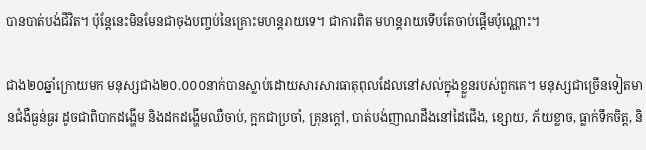បានបាត់បង់ជីវិត។ ប៉ុន្តែនេះមិនមែនជាចុងបញ្ចប់នៃគ្រោះមហន្តរាយទេ។ ជាការពិត មហន្តរាយទើបតែចាប់ផ្តើមប៉ុណ្ណោះ។

ជាង២០ឆ្នាំក្រោយមក មនុស្សជាង២០.០០០នាក់បានស្លាប់ដោយសារសារធាតុពុលដែលនៅសល់ក្នុងខ្លួនរបស់ពួកគេ។ មនុស្សជាច្រើនទៀតមានជំងឺធ្ងន់ធ្ងរ ដូចជាពិបាកដង្ហើម និងដកដង្ហើមឈឺចាប់, ក្អកជាប្រចាំ, គ្រុនក្តៅ, បាត់បង់ញាណដឹងនៅដៃជើង, ខ្សោយ, ភ័យខ្លាច, ធ្លាក់ទឹកចិត្ត, និ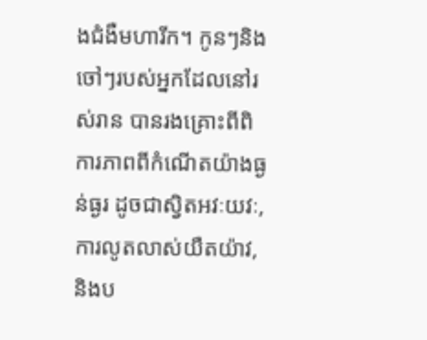ងជំងឺមហារីក។ កូនៗនិងចៅៗរបស់អ្នកដែលនៅរស់រាន បានរងគ្រោះពីពិការភាពពីកំណើតយ៉ាងធ្ងន់ធ្ងរ ដូចជាស្វិតអវៈយវៈ, ការលូតលាស់យឺតយ៉ាវ, និងប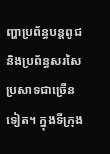ញ្ហាប្រព័ន្ធបន្តពូជ និងប្រព័ន្ធសរសៃប្រសាទជាច្រើនទៀត។ ក្នុងទីក្រុង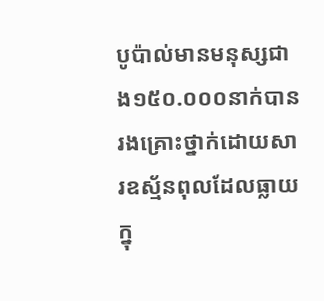បូប៉ាល់មានមនុស្សជាង១៥០.០០០នាក់បានរងគ្រោះថ្នាក់ដោយសារឧស្ម័នពុលដែលធ្លាយក្នុ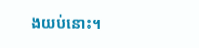ងយប់នោះ។